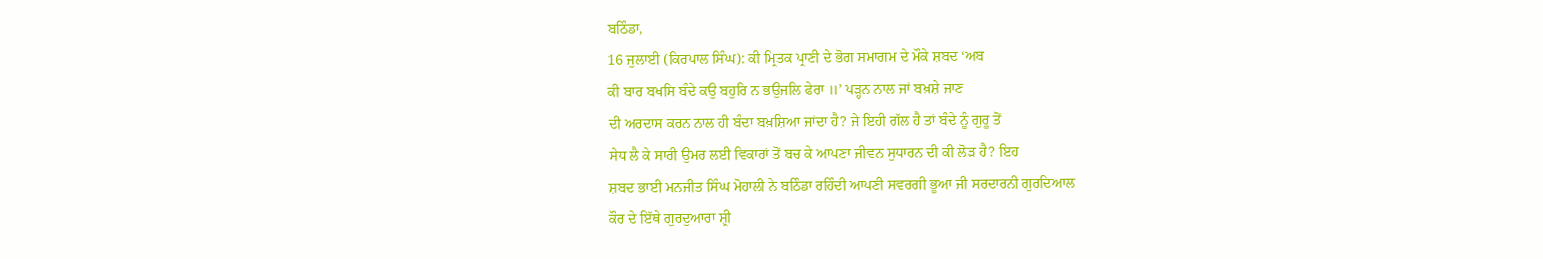ਬਠਿੰਡਾ,
16 ਜੁਲਾਈ (ਕਿਰਪਾਲ ਸਿੰਘ): ਕੀ ਮ੍ਰਿਤਕ ਪ੍ਰਾਣੀ ਦੇ ਭੋਗ ਸਮਾਗਮ ਦੇ ਮੌਕੇ ਸ਼ਬਦ ‘ਅਬ
ਕੀ ਬਾਰ ਬਖਸਿ ਬੰਦੇ ਕਉ ਬਹੁਰਿ ਨ ਭਉਜਲਿ ਫੇਰਾ ॥’ ਪੜ੍ਹਨ ਨਾਲ ਜਾਂ ਬਖ਼ਸ਼ੇ ਜਾਣ
ਦੀ ਅਰਦਾਸ ਕਰਨ ਨਾਲ ਹੀ ਬੰਦਾ ਬਖ਼ਸ਼ਿਆ ਜਾਂਦਾ ਹੈ? ਜੇ ਇਹੀ ਗੱਲ ਹੈ ਤਾਂ ਬੰਦੇ ਨੂੰ ਗੁਰੂ ਤੋਂ
ਸੇਧ ਲੈ ਕੇ ਸਾਰੀ ਉਮਰ ਲਈ ਵਿਕਾਰਾਂ ਤੋਂ ਬਚ ਕੇ ਆਪਣਾ ਜੀਵਨ ਸੁਧਾਰਨ ਦੀ ਕੀ ਲੋੜ ਹੈ? ਇਹ
ਸ਼ਬਦ ਭਾਈ ਮਨਜੀਤ ਸਿੰਘ ਮੋਹਾਲੀ ਨੇ ਬਠਿੰਡਾ ਰਹਿੰਦੀ ਆਪਣੀ ਸਵਰਗੀ ਭੂਆ ਜੀ ਸਰਦਾਰਨੀ ਗੁਰਦਿਆਲ
ਕੌਰ ਦੇ ਇੱਥੇ ਗੁਰਦੁਆਰਾ ਸ਼੍ਰੀ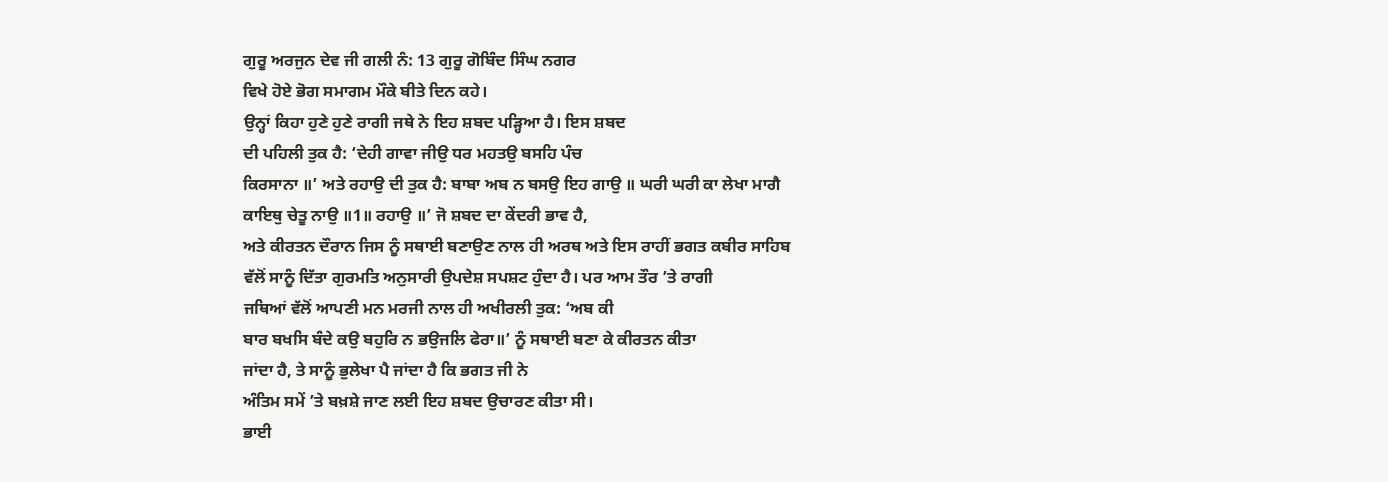ਗੁਰੂ ਅਰਜੁਨ ਦੇਵ ਜੀ ਗਲੀ ਨੰ: 13 ਗੁਰੂ ਗੋਬਿੰਦ ਸਿੰਘ ਨਗਰ
ਵਿਖੇ ਹੋਏ ਭੋਗ ਸਮਾਗਮ ਮੌਕੇ ਬੀਤੇ ਦਿਨ ਕਹੇ।
ਉਨ੍ਹਾਂ ਕਿਹਾ ਹੁਣੇ ਹੁਣੇ ਰਾਗੀ ਜਥੇ ਨੇ ਇਹ ਸ਼ਬਦ ਪੜ੍ਹਿਆ ਹੈ। ਇਸ ਸ਼ਬਦ
ਦੀ ਪਹਿਲੀ ਤੁਕ ਹੈ: ‘ਦੇਹੀ ਗਾਵਾ ਜੀਉ ਧਰ ਮਹਤਉ ਬਸਹਿ ਪੰਚ
ਕਿਰਸਾਨਾ ॥’ ਅਤੇ ਰਹਾਉ ਦੀ ਤੁਕ ਹੈ: ਬਾਬਾ ਅਬ ਨ ਬਸਉ ਇਹ ਗਾਉ ॥ ਘਰੀ ਘਰੀ ਕਾ ਲੇਖਾ ਮਾਗੈ
ਕਾਇਥੁ ਚੇਤੂ ਨਾਉ ॥1॥ ਰਹਾਉ ॥’ ਜੋ ਸ਼ਬਦ ਦਾ ਕੇਂਦਰੀ ਭਾਵ ਹੈ,
ਅਤੇ ਕੀਰਤਨ ਦੌਰਾਨ ਜਿਸ ਨੂੰ ਸਥਾਈ ਬਣਾਉਣ ਨਾਲ ਹੀ ਅਰਥ ਅਤੇ ਇਸ ਰਾਹੀਂ ਭਗਤ ਕਬੀਰ ਸਾਹਿਬ
ਵੱਲੋਂ ਸਾਨੂੰ ਦਿੱਤਾ ਗੁਰਮਤਿ ਅਨੁਸਾਰੀ ਉਪਦੇਸ਼ ਸਪਸ਼ਟ ਹੁੰਦਾ ਹੈ। ਪਰ ਆਮ ਤੌਰ ’ਤੇ ਰਾਗੀ
ਜਥਿਆਂ ਵੱਲੋਂ ਆਪਣੀ ਮਨ ਮਰਜੀ ਨਾਲ ਹੀ ਅਖੀਰਲੀ ਤੁਕ: ‘ਅਬ ਕੀ
ਬਾਰ ਬਖਸਿ ਬੰਦੇ ਕਉ ਬਹੁਰਿ ਨ ਭਉਜਲਿ ਫੇਰਾ॥’ ਨੂੰ ਸਥਾਈ ਬਣਾ ਕੇ ਕੀਰਤਨ ਕੀਤਾ
ਜਾਂਦਾ ਹੈ, ਤੇ ਸਾਨੂੰ ਭੁਲੇਖਾ ਪੈ ਜਾਂਦਾ ਹੈ ਕਿ ਭਗਤ ਜੀ ਨੇ
ਅੰਤਿਮ ਸਮੇਂ ’ਤੇ ਬਖ਼ਸ਼ੇ ਜਾਣ ਲਈ ਇਹ ਸ਼ਬਦ ਉਚਾਰਣ ਕੀਤਾ ਸੀ।
ਭਾਈ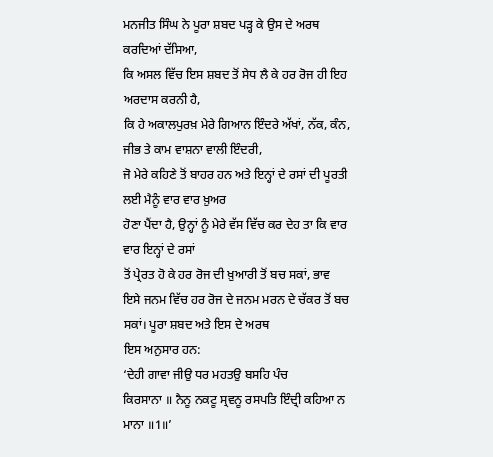ਮਨਜੀਤ ਸਿੰਘ ਨੇ ਪੂਰਾ ਸ਼ਬਦ ਪੜ੍ਹ ਕੇ ਉਸ ਦੇ ਅਰਥ ਕਰਦਿਆਂ ਦੱਸਿਆ,
ਕਿ ਅਸਲ ਵਿੱਚ ਇਸ ਸ਼ਬਦ ਤੋਂ ਸੇਧ ਲੈ ਕੇ ਹਰ ਰੋਜ ਹੀ ਇਹ ਅਰਦਾਸ ਕਰਨੀ ਹੈ,
ਕਿ ਹੇ ਅਕਾਲਪੁਰਖ਼ ਮੇਰੇ ਗਿਆਨ ਇੰਦਰੇ ਅੱਖਾਂ, ਨੱਕ, ਕੰਨ, ਜੀਭ ਤੇ ਕਾਮ ਵਾਸ਼ਨਾ ਵਾਲੀ ਇੰਦਰੀ,
ਜੋ ਮੇਰੇ ਕਹਿਣੇ ਤੋਂ ਬਾਹਰ ਹਨ ਅਤੇ ਇਨ੍ਹਾਂ ਦੇ ਰਸਾਂ ਦੀ ਪੂਰਤੀ ਲਈ ਮੈਨੂੰ ਵਾਰ ਵਾਰ ਖ਼ੁਅਰ
ਹੋਣਾ ਪੈਂਦਾ ਹੈ, ਉਨ੍ਹਾਂ ਨੂੰ ਮੇਰੇ ਵੱਸ ਵਿੱਚ ਕਰ ਦੇਹ ਤਾ ਕਿ ਵਾਰ ਵਾਰ ਇਨ੍ਹਾਂ ਦੇ ਰਸਾਂ
ਤੋਂ ਪ੍ਰੇਰਤ ਹੋ ਕੇ ਹਰ ਰੋਜ ਦੀ ਖ਼ੁਆਰੀ ਤੋਂ ਬਚ ਸਕਾਂ, ਭਾਵ
ਇਸੇ ਜਨਮ ਵਿੱਚ ਹਰ ਰੋਜ ਦੇ ਜਨਮ ਮਰਨ ਦੇ ਚੱਕਰ ਤੋਂ ਬਚ ਸਕਾਂ। ਪੂਰਾ ਸ਼ਬਦ ਅਤੇ ਇਸ ਦੇ ਅਰਥ
ਇਸ ਅਨੁਸਾਰ ਹਨ:
‘ਦੇਹੀ ਗਾਵਾ ਜੀਉ ਧਰ ਮਹਤਉ ਬਸਹਿ ਪੰਚ
ਕਿਰਸਾਨਾ ॥ ਨੈਨੂ ਨਕਟੂ ਸ੍ਰਵਨੂ ਰਸਪਤਿ ਇੰਦ੍ਰੀ ਕਹਿਆ ਨ ਮਾਨਾ ॥1॥’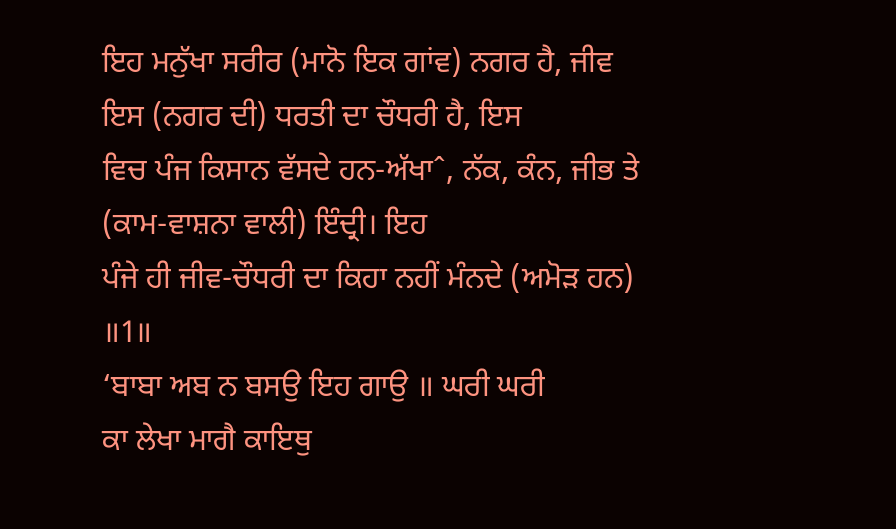ਇਹ ਮਨੁੱਖਾ ਸਰੀਰ (ਮਾਨੋ ਇਕ ਗਾਂਵ) ਨਗਰ ਹੈ, ਜੀਵ ਇਸ (ਨਗਰ ਦੀ) ਧਰਤੀ ਦਾ ਚੌਧਰੀ ਹੈ, ਇਸ
ਵਿਚ ਪੰਜ ਕਿਸਾਨ ਵੱਸਦੇ ਹਨ-ਅੱਖਾˆ, ਨੱਕ, ਕੰਨ, ਜੀਭ ਤੇ (ਕਾਮ-ਵਾਸ਼ਨਾ ਵਾਲੀ) ਇੰਦ੍ਰੀ। ਇਹ
ਪੰਜੇ ਹੀ ਜੀਵ-ਚੌਧਰੀ ਦਾ ਕਿਹਾ ਨਹੀਂ ਮੰਨਦੇ (ਅਮੋੜ ਹਨ) ॥1॥
‘ਬਾਬਾ ਅਬ ਨ ਬਸਉ ਇਹ ਗਾਉ ॥ ਘਰੀ ਘਰੀ
ਕਾ ਲੇਖਾ ਮਾਗੈ ਕਾਇਥੁ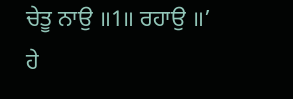ਚੇਤੂ ਨਾਉ ॥1॥ ਰਹਾਉ ॥’
ਹੇ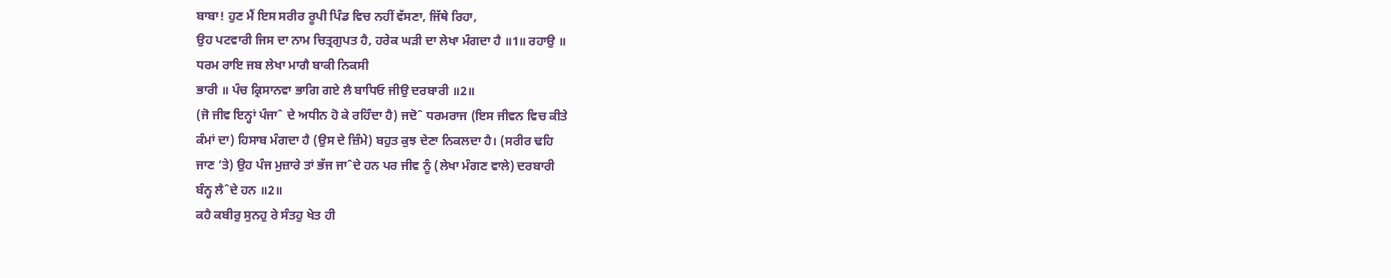ਬਾਬਾ! ਹੁਣ ਮੈਂ ਇਸ ਸਰੀਰ ਰੂਪੀ ਪਿੰਡ ਵਿਚ ਨਹੀਂ ਵੱਸਣਾ, ਜਿੱਥੇ ਰਿਹਾ,
ਉਹ ਪਟਵਾਰੀ ਜਿਸ ਦਾ ਨਾਮ ਚਿਤ੍ਰਗੁਪਤ ਹੈ, ਹਰੇਕ ਘੜੀ ਦਾ ਲੇਖਾ ਮੰਗਦਾ ਹੈ ॥1॥ ਰਹਾਉ ॥
ਧਰਮ ਰਾਇ ਜਬ ਲੇਖਾ ਮਾਗੈ ਬਾਕੀ ਨਿਕਸੀ
ਭਾਰੀ ॥ ਪੰਚ ਕ੍ਰਿਸਾਨਵਾ ਭਾਗਿ ਗਏ ਲੈ ਬਾਧਿਓ ਜੀਉ ਦਰਬਾਰੀ ॥2॥
(ਜੋ ਜੀਵ ਇਨ੍ਹਾਂ ਪੰਜਾˆ ਦੇ ਅਧੀਨ ਹੋ ਕੇ ਰਹਿੰਦਾ ਹੈ) ਜਦੋˆ ਧਰਮਰਾਜ (ਇਸ ਜੀਵਨ ਵਿਚ ਕੀਤੇ
ਕੰਮਾਂ ਦਾ) ਹਿਸਾਬ ਮੰਗਦਾ ਹੈ (ਉਸ ਦੇ ਜ਼ਿੰਮੇ) ਬਹੁਤ ਕੁਝ ਦੇਣਾ ਨਿਕਲਦਾ ਹੈ। (ਸਰੀਰ ਢਹਿ
ਜਾਣ ’ਤੇ) ਉਹ ਪੰਜ ਮੁਜ਼ਾਰੇ ਤਾਂ ਭੱਜ ਜਾˆਦੇ ਹਨ ਪਰ ਜੀਵ ਨੂੰ (ਲੇਖਾ ਮੰਗਣ ਵਾਲੇ) ਦਰਬਾਰੀ
ਬੰਨ੍ਹ ਲੈˆਦੇ ਹਨ ॥2॥
ਕਹੈ ਕਬੀਰੁ ਸੁਨਹੁ ਰੇ ਸੰਤਹੁ ਖੇਤ ਹੀ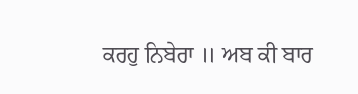ਕਰਹੁ ਨਿਬੇਰਾ ॥ ਅਬ ਕੀ ਬਾਰ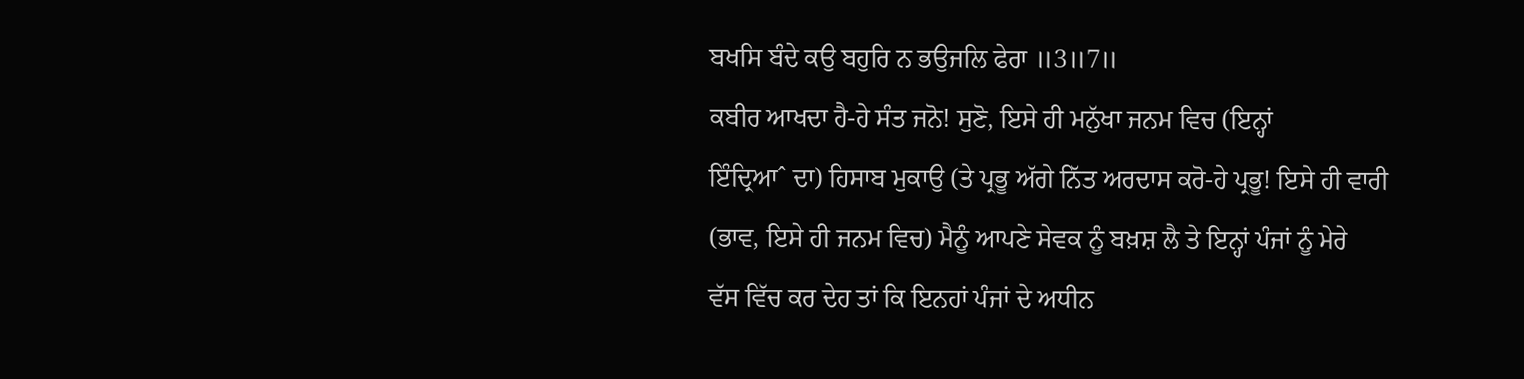ਬਖਸਿ ਬੰਦੇ ਕਉ ਬਹੁਰਿ ਨ ਭਉਜਲਿ ਫੇਰਾ ॥3॥7॥
ਕਬੀਰ ਆਖਦਾ ਹੈ-ਹੇ ਸੰਤ ਜਨੋ! ਸੁਣੋ, ਇਸੇ ਹੀ ਮਨੁੱਖਾ ਜਨਮ ਵਿਚ (ਇਨ੍ਹਾਂ
ਇੰਦ੍ਰਿਆˆ ਦਾ) ਹਿਸਾਬ ਮੁਕਾਉ (ਤੇ ਪ੍ਰਭੂ ਅੱਗੇ ਨਿੱਤ ਅਰਦਾਸ ਕਰੋ-ਹੇ ਪ੍ਰਭੂ! ਇਸੇ ਹੀ ਵਾਰੀ
(ਭਾਵ, ਇਸੇ ਹੀ ਜਨਮ ਵਿਚ) ਮੈਨੂੰ ਆਪਣੇ ਸੇਵਕ ਨੂੰ ਬਖ਼ਸ਼ ਲੈ ਤੇ ਇਨ੍ਹਾਂ ਪੰਜਾਂ ਨੂੰ ਮੇਰੇ
ਵੱਸ ਵਿੱਚ ਕਰ ਦੇਹ ਤਾਂ ਕਿ ਇਨਹਾਂ ਪੰਜਾਂ ਦੇ ਅਧੀਨ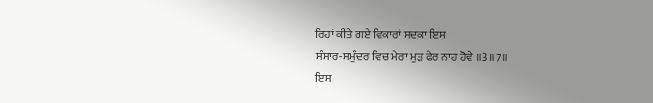ਰਿਹਾਂ ਕੀਤੇ ਗਏ ਵਿਕਾਰਾਂ ਸਦਕਾ ਇਸ
ਸੰਸਾਰ-ਸਮੁੰਦਰ ਵਿਚ ਮੇਰਾ ਮੁੜ ਫੇਰ ਨਾਹ ਹੋਵੇ ॥3॥7॥
ਇਸ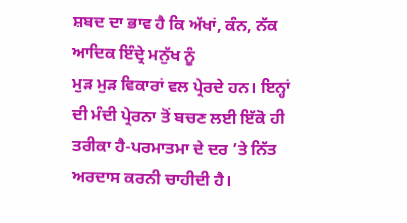ਸ਼ਬਦ ਦਾ ਭਾਵ ਹੈ ਕਿ ਅੱਖਾਂ, ਕੰਨ, ਨੱਕ ਆਦਿਕ ਇੰਦ੍ਰੇ ਮਨੁੱਖ ਨੂੰ
ਮੁੜ ਮੁੜ ਵਿਕਾਰਾਂ ਵਲ ਪ੍ਰੇਰਦੇ ਹਨ। ਇਨ੍ਹਾਂ ਦੀ ਮੰਦੀ ਪ੍ਰੇਰਨਾ ਤੋਂ ਬਚਣ ਲਈ ਇੱਕੋ ਹੀ
ਤਰੀਕਾ ਹੈ-ਪਰਮਾਤਮਾ ਦੇ ਦਰ ’ਤੇ ਨਿੱਤ ਅਰਦਾਸ ਕਰਨੀ ਚਾਹੀਦੀ ਹੈ।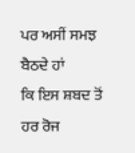ਪਰ ਅਸੀਂ ਸਮਝ ਬੈਠਦੇ ਹਾਂ
ਕਿ ਇਸ ਸ਼ਬਦ ਤੋਂ ਹਰ ਰੋਜ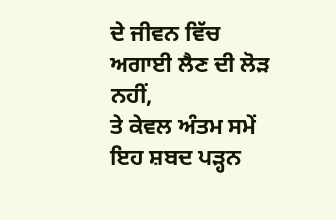ਦੇ ਜੀਵਨ ਵਿੱਚ ਅਗਾਈ ਲੈਣ ਦੀ ਲੋੜ ਨਹੀਂ,
ਤੇ ਕੇਵਲ ਅੰਤਮ ਸਮੇਂ ਇਹ ਸ਼ਬਦ ਪੜ੍ਹਨ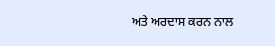ਅਤੇ ਅਰਦਾਸ ਕਰਨ ਨਾਲ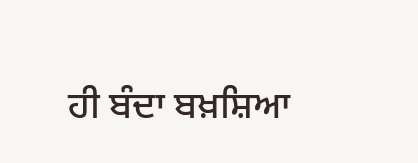ਹੀ ਬੰਦਾ ਬਖ਼ਸ਼ਿਆ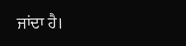ਜਾਂਦਾ ਹੈ।